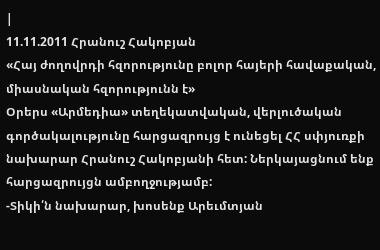|
11.11.2011 Հրանուշ Հակոբյան
«Հայ ժողովրդի հզորությունը բոլոր հայերի հավաքական, միասնական հզորությունն է»
Օրերս «Արմեդիա» տեղեկատվական, վերլուծական գործակալությունը հարցազրույց է ունեցել ՀՀ սփյուռքի նախարար Հրանուշ Հակոբյանի հետ: Ներկայացնում ենք հարցազրույցն ամբողջությամբ:
-Տիկի՛ն նախարար, խոսենք Արեւմտյան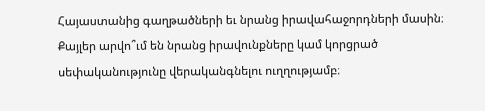Հայաստանից գաղթածների եւ նրանց իրավահաջորդների մասին։ Քայլեր արվո՞ւմ են նրանց իրավունքները կամ կորցրած սեփականությունը վերականգնելու ուղղությամբ։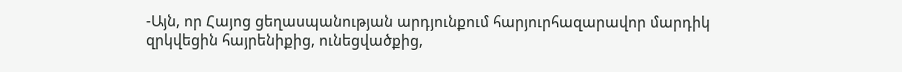-Այն, որ Հայոց ցեղասպանության արդյունքում հարյուրհազարավոր մարդիկ զրկվեցին հայրենիքից, ունեցվածքից,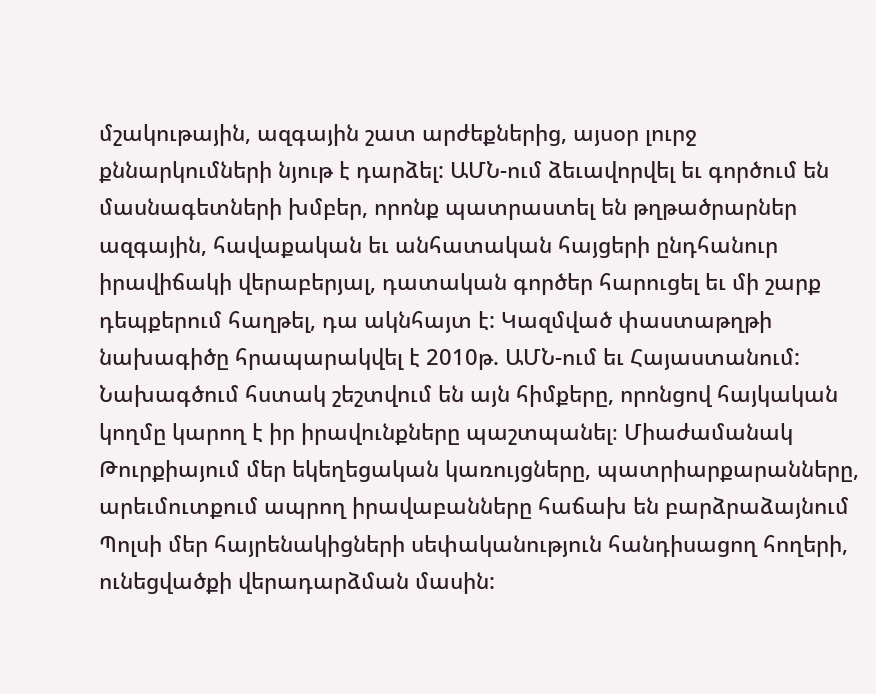մշակութային, ազգային շատ արժեքներից, այսօր լուրջ քննարկումների նյութ է դարձել: ԱՄՆ-ում ձեւավորվել եւ գործում են մասնագետների խմբեր, որոնք պատրաստել են թղթածրարներ ազգային, հավաքական եւ անհատական հայցերի ընդհանուր իրավիճակի վերաբերյալ, դատական գործեր հարուցել եւ մի շարք դեպքերում հաղթել, դա ակնհայտ է: Կազմված փաստաթղթի նախագիծը հրապարակվել է 2010թ. ԱՄՆ-ում եւ Հայաստանում: Նախագծում հստակ շեշտվում են այն հիմքերը, որոնցով հայկական կողմը կարող է իր իրավունքները պաշտպանել։ Միաժամանակ Թուրքիայում մեր եկեղեցական կառույցները, պատրիարքարանները, արեւմուտքում ապրող իրավաբանները հաճախ են բարձրաձայնում Պոլսի մեր հայրենակիցների սեփականություն հանդիսացող հողերի, ունեցվածքի վերադարձման մասին: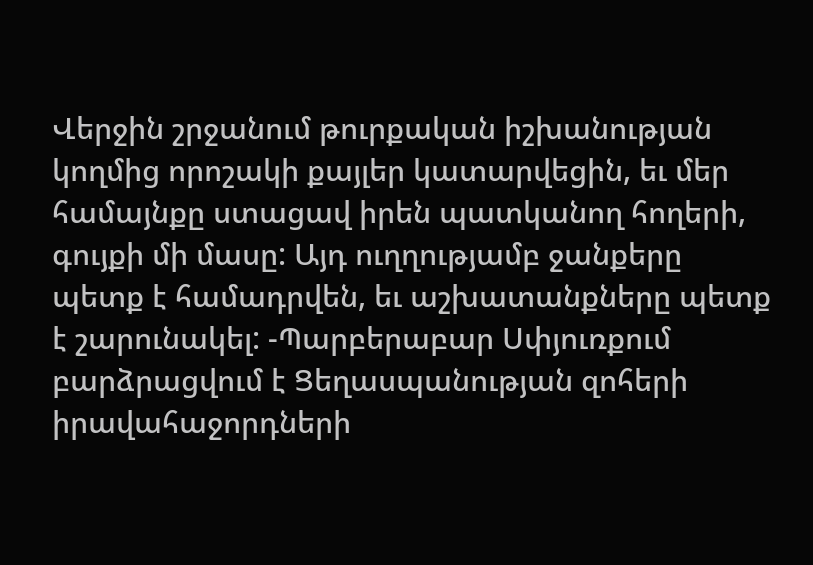Վերջին շրջանում թուրքական իշխանության կողմից որոշակի քայլեր կատարվեցին, եւ մեր համայնքը ստացավ իրեն պատկանող հողերի, գույքի մի մասը: Այդ ուղղությամբ ջանքերը պետք է համադրվեն, եւ աշխատանքները պետք է շարունակել: -Պարբերաբար Սփյուռքում բարձրացվում է Ցեղասպանության զոհերի իրավահաջորդների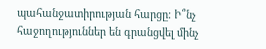պահանջատիրության հարցը։ Ի՞նչ հաջողություններ են գրանցվել մինչ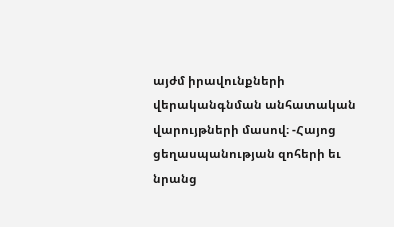այժմ իրավունքների վերականգնման անհատական վարույթների մասով։ -Հայոց ցեղասպանության զոհերի եւ նրանց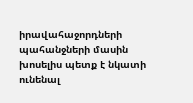իրավահաջորդների պահանջների մասին խոսելիս պետք է նկատի ունենալ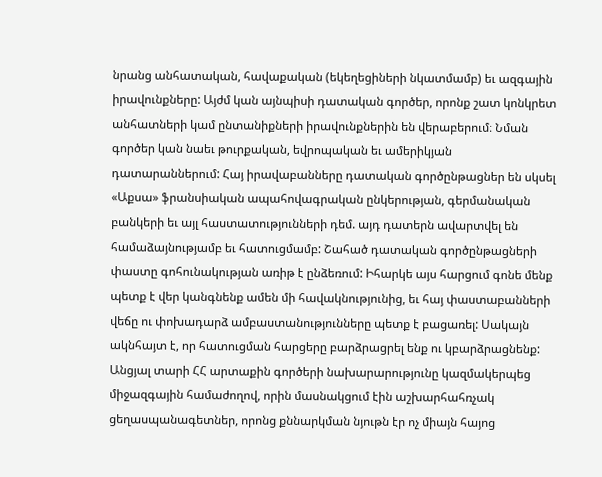նրանց անհատական, հավաքական (եկեղեցիների նկատմամբ) եւ ազգային իրավունքները: Այժմ կան այնպիսի դատական գործեր, որոնք շատ կոնկրետ անհատների կամ ընտանիքների իրավունքներին են վերաբերում։ Նման գործեր կան նաեւ թուրքական, եվրոպական եւ ամերիկյան դատարաններում: Հայ իրավաբանները դատական գործընթացներ են սկսել «Աքսա» ֆրանսիական ապահովագրական ընկերության, գերմանական բանկերի եւ այլ հաստատությունների դեմ. այդ դատերն ավարտվել են համաձայնությամբ եւ հատուցմամբ: Շահած դատական գործընթացների փաստը գոհունակության առիթ է ընձեռում: Իհարկե այս հարցում գոնե մենք պետք է վեր կանգնենք ամեն մի հավակնությունից, եւ հայ փաստաբանների վեճը ու փոխադարձ ամբաստանությունները պետք է բացառել: Սակայն ակնհայտ է, որ հատուցման հարցերը բարձրացրել ենք ու կբարձրացնենք: Անցյալ տարի ՀՀ արտաքին գործերի նախարարությունը կազմակերպեց միջազգային համաժողով, որին մասնակցում էին աշխարհահռչակ ցեղասպանագետներ, որոնց քննարկման նյութն էր ոչ միայն հայոց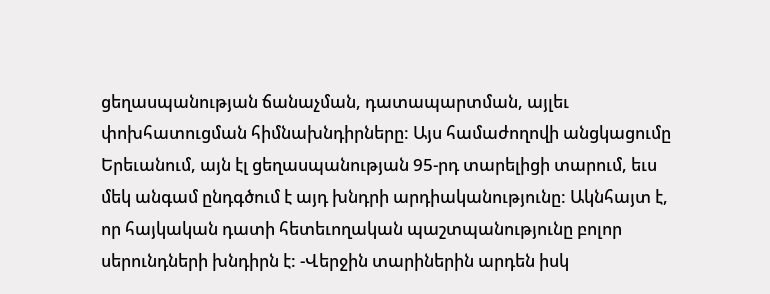ցեղասպանության ճանաչման, դատապարտման, այլեւ փոխհատուցման հիմնախնդիրները: Այս համաժողովի անցկացումը Երեւանում, այն էլ ցեղասպանության 95-րդ տարելիցի տարում, եւս մեկ անգամ ընդգծում է այդ խնդրի արդիականությունը: Ակնհայտ է, որ հայկական դատի հետեւողական պաշտպանությունը բոլոր սերունդների խնդիրն է: -Վերջին տարիներին արդեն իսկ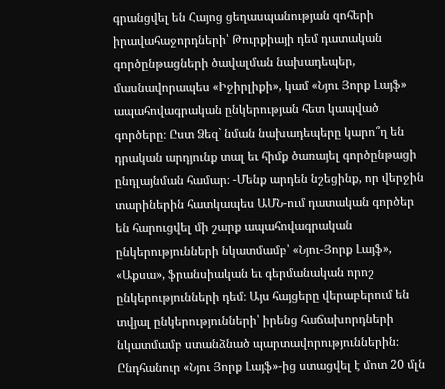գրանցվել են Հայոց ցեղասպանության զոհերի իրավահաջորդների՝ Թուրքիայի դեմ դատական գործընթացների ծավալման նախադեպեր, մասնավորապես «Իջիրլիքի», կամ «Նյու Յորք Լայֆ» ապահովագրական ընկերության հետ կապված գործերը։ Ըստ Ձեզ` նման նախադեպերը կարո՞ղ են դրական արդյունք տալ եւ հիմք ծառայել գործընթացի ընդլայնման համար։ -Մենք արդեն նշեցինք, որ վերջին տարիներին հատկապես ԱՄՆ-ում դատական գործեր են հարուցվել մի շարք ապահովագրական ընկերությունների նկատմամբ՝ «Նյու-Յորք Լայֆ», «Աքսա», ֆրանսիական եւ գերմանական որոշ ընկերությունների դեմ։ Այս հայցերը վերաբերում են տվյալ ընկերությունների՝ իրենց հաճախորդների նկատմամբ ստանձնած պարտավորություններին։ Ընդհանուր «Նյու Յորք Լայֆ»-ից ստացվել է մոտ 20 մլն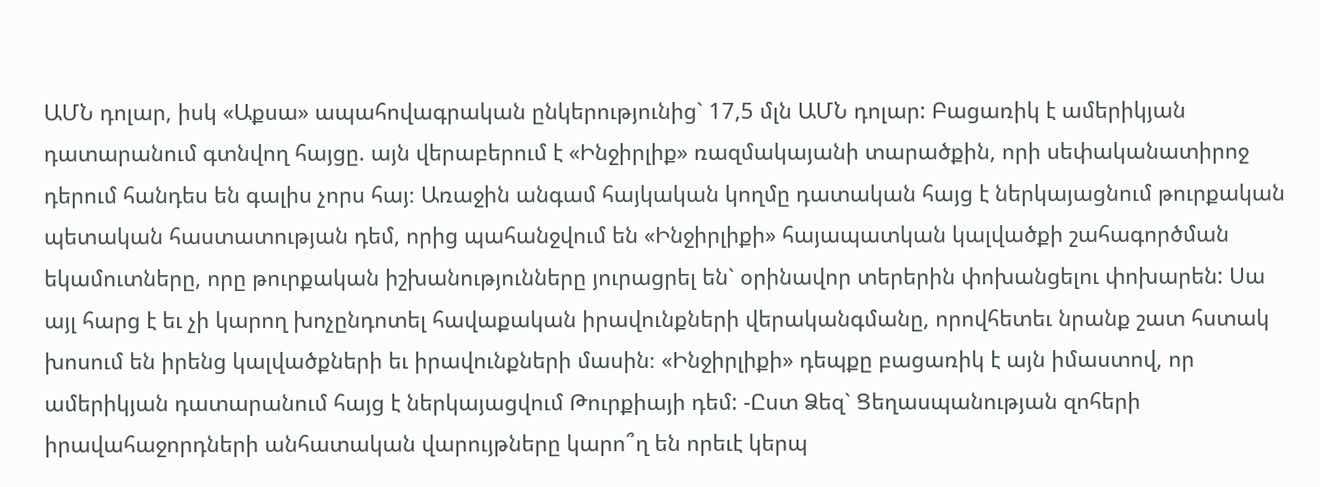ԱՄՆ դոլար, իսկ «Աքսա» ապահովագրական ընկերությունից` 17,5 մլն ԱՄՆ դոլար: Բացառիկ է ամերիկյան դատարանում գտնվող հայցը. այն վերաբերում է «Ինջիրլիք» ռազմակայանի տարածքին, որի սեփականատիրոջ դերում հանդես են գալիս չորս հայ։ Առաջին անգամ հայկական կողմը դատական հայց է ներկայացնում թուրքական պետական հաստատության դեմ, որից պահանջվում են «Ինջիրլիքի» հայապատկան կալվածքի շահագործման եկամուտները, որը թուրքական իշխանությունները յուրացրել են` օրինավոր տերերին փոխանցելու փոխարեն: Սա այլ հարց է եւ չի կարող խոչընդոտել հավաքական իրավունքների վերականգմանը, որովհետեւ նրանք շատ հստակ խոսում են իրենց կալվածքների եւ իրավունքների մասին։ «Ինջիրլիքի» դեպքը բացառիկ է այն իմաստով, որ ամերիկյան դատարանում հայց է ներկայացվում Թուրքիայի դեմ: -Ըստ Ձեզ` Ցեղասպանության զոհերի իրավահաջորդների անհատական վարույթները կարո՞ղ են որեւէ կերպ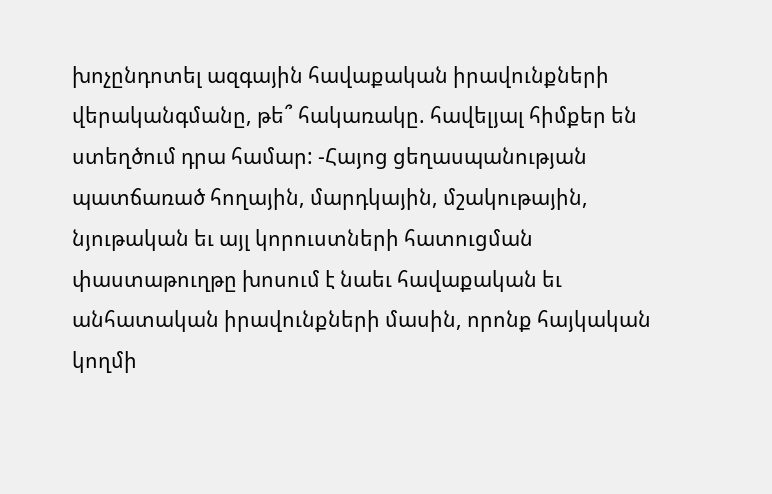խոչընդոտել ազգային հավաքական իրավունքների վերականգմանը, թե՞ հակառակը. հավելյալ հիմքեր են ստեղծում դրա համար: -Հայոց ցեղասպանության պատճառած հողային, մարդկային, մշակութային, նյութական եւ այլ կորուստների հատուցման փաստաթուղթը խոսում է նաեւ հավաքական եւ անհատական իրավունքների մասին, որոնք հայկական կողմի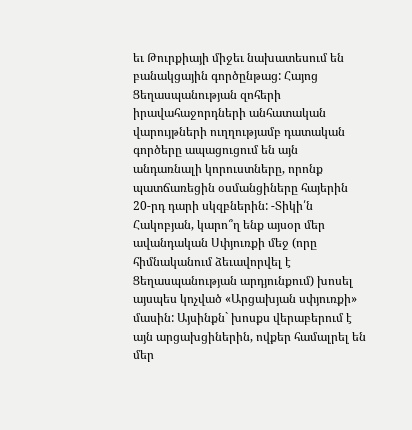եւ Թուրքիայի միջեւ նախատեսում են բանակցային գործընթաց: Հայոց Ցեղասպանության զոհերի իրավահաջորդների անհատական վարույթների ուղղությամբ դատական գործերը ապացուցում են այն անդառնալի կորուստները, որոնք պատճառեցին օսմանցիները հայերին 20-րդ դարի սկզբներին: -Տիկի՛ն Հակոբյան, կարո՞ղ ենք այսօր մեր ավանդական Սփյուռքի մեջ (որը հիմնականում ձեւավորվել է Ցեղասպանության արդյունքում) խոսել այսպես կոչված «Արցախյան սփյուռքի» մասին: Այսինքն` խոսքս վերաբերում է այն արցախցիներին, ովքեր համալրել են մեր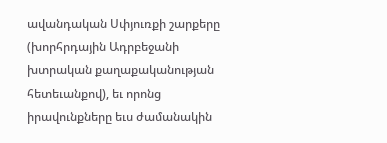ավանդական Սփյուռքի շարքերը (խորհրդային Ադրբեջանի խտրական քաղաքականության հետեւանքով), եւ որոնց իրավունքները եւս ժամանակին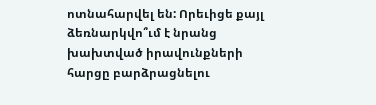ոտնահարվել են: Որեւիցե քայլ ձեռնարկվո՞ւմ է նրանց խախտված իրավունքների հարցը բարձրացնելու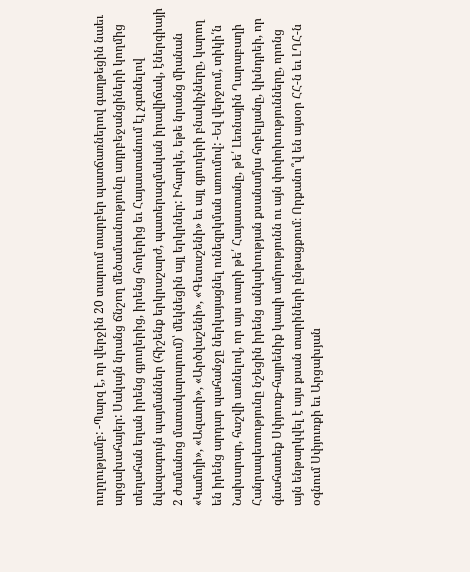ուղղությամբ: -Պարզ է, որ վերջին 20 տարում տարբեր պատճառներով գաղթեցին նաեւ արցախահայեր: Սակայն նրանց ճնշող մեծամասնությունը ադրբեջանցիների կողմից տեղահան եղան իրենց գյուղերից, իրենց հողերից եւ Հայաստանում էլ չգտնելով նվազագույն պայմաններ (հիշենք երկրաշարժ, պատերազմական իրավիճակ, էներգիայի 2 ժամանոց մատակարարում)՝ մեկնեցին այլ երկրներ: Իհարկե, եթե նրանց միանան «Կամոյի», «Ազատի», «Արծվաշենի», «Գետաշենի» եւ այլ գյուղերի բնակիչները, կարող են իրենց արդար պահանջը ներկայացնել ունեզրկման առումով: -Եվ վերջում, տիկի՛ն Նախարար, հաշվի առնելով, որ այս տարի թե՛ Հայաստանը, թե՛ Լեռնային Ղարաբաղի Հանրապետությունը նշեցին իրենց անկախության քսանամյա հոբելյանը, կխնդրեի, որ գնահատեք Սփյուռք-հայրենիք կապի ամրությունն ու այն փոփոխությունները, որոնց այն ենթարկվել է այս քսան տարիների ընթացքում։ Որքանո՞վ են այսօր ՀՀ-ն եւ ԼՂՀ-ն օգնում Սփյուռքի եւ Արցախյան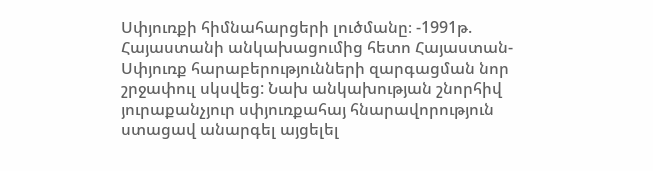Սփյուռքի հիմնահարցերի լուծմանը։ -1991թ. Հայաստանի անկախացումից հետո Հայաստան-Սփյուռք հարաբերությունների զարգացման նոր շրջափուլ սկսվեց: Նախ անկախության շնորհիվ յուրաքանչյուր սփյուռքահայ հնարավորություն ստացավ անարգել այցելել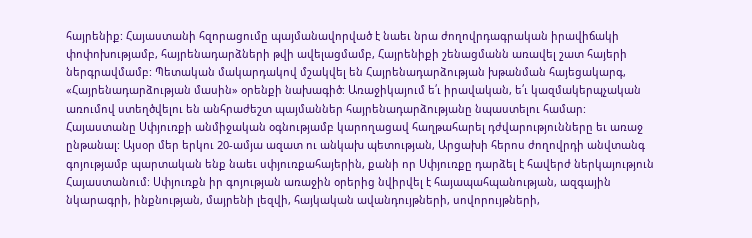հայրենիք: Հայաստանի հզորացումը պայմանավորված է նաեւ նրա ժողովրդագրական իրավիճակի փոփոխությամբ, հայրենադարձների թվի ավելացմամբ, Հայրենիքի շենացմանն առավել շատ հայերի ներգրավմամբ: Պետական մակարդակով մշակվել են Հայրենադարձության խթանման հայեցակարգ, «Հայրենադարձության մասին» օրենքի նախագիծ: Առաջիկայում ե՛ւ իրավական, ե՛ւ կազմակերպչական առումով ստեղծվելու են անհրաժեշտ պայմաններ հայրենադարձությանը նպաստելու համար: Հայաստանը Սփյուռքի անմիջական օգնությամբ կարողացավ հաղթահարել դժվարությունները եւ առաջ ընթանալ: Այսօր մեր երկու 20-ամյա ազատ ու անկախ պետության, Արցախի հերոս ժողովրդի անվտանգ գոյությամբ պարտական ենք նաեւ սփյուռքահայերին, քանի որ Սփյուռքը դարձել է հավերժ ներկայություն Հայաստանում: Սփյուռքն իր գոյության առաջին օրերից նվիրվել է հայապահպանության, ազգային նկարագրի, ինքնության, մայրենի լեզվի, հայկական ավանդույթների, սովորույթների,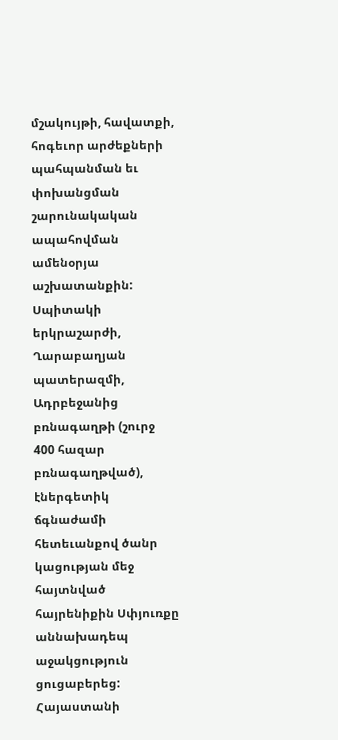մշակույթի, հավատքի, հոգեւոր արժեքների պահպանման եւ փոխանցման շարունակական ապահովման ամենօրյա աշխատանքին: Սպիտակի երկրաշարժի, Ղարաբաղյան պատերազմի, Ադրբեջանից բռնագաղթի (շուրջ 400 հազար բռնագաղթված), էներգետիկ ճգնաժամի հետեւանքով ծանր կացության մեջ հայտնված հայրենիքին Սփյուռքը աննախադեպ աջակցություն ցուցաբերեց: Հայաստանի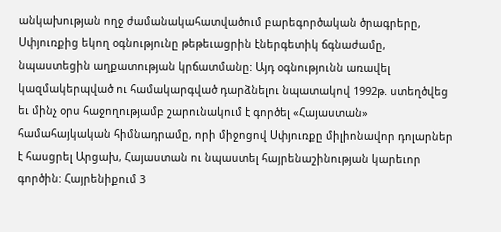անկախության ողջ ժամանակահատվածում բարեգործական ծրագրերը, Սփյուռքից եկող օգնությունը թեթեւացրին էներգետիկ ճգնաժամը, նպաստեցին աղքատության կրճատմանը: Այդ օգնությունն առավել կազմակերպված ու համակարգված դարձնելու նպատակով 1992թ. ստեղծվեց եւ մինչ օրս հաջողությամբ շարունակում է գործել «Հայաստան» համահայկական հիմնադրամը, որի միջոցով Սփյուռքը միլիոնավոր դոլարներ է հասցրել Արցախ, Հայաստան ու նպաստել հայրենաշինության կարեւոր գործին: Հայրենիքում 3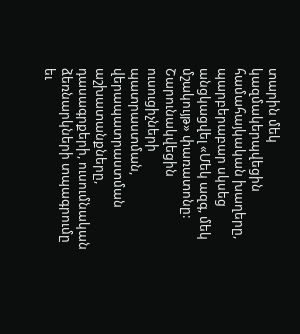տարին մեկ կազմակերպվեցին համահայկական խաղերը, պարբերաբար սկսեց անցկացվել «Մեկ ազգ, մեկ մշակույթ» փառատոնը: Շարունակվեցին ուսուցիչների պատրաստման, վերապատրաստման աշխատանքները, դասագրքերի, ուսումնական ձեռնարկների տպագրումը եւ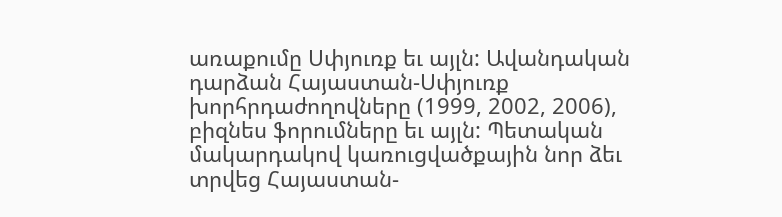առաքումը Սփյուռք եւ այլն: Ավանդական դարձան Հայաստան-Սփյուռք խորհրդաժողովները (1999, 2002, 2006), բիզնես ֆորումները եւ այլն: Պետական մակարդակով կառուցվածքային նոր ձեւ տրվեց Հայաստան-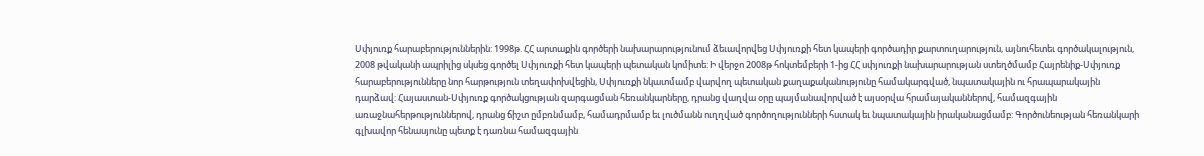Սփյուռք հարաբերություններին: 1998թ. ՀՀ արտաքին գործերի նախարարությունում ձեւավորվեց Սփյուռքի հետ կապերի գործադիր քարտուղարություն, այնուհետեւ գործակալություն, 2008 թվականի ապրիլից սկսեց գործել Սփյուռքի հետ կապերի պետական կոմիտե: Ի վերջո 2008թ հոկտեմբերի 1-ից ՀՀ սփյուռքի նախարարության ստեղծմամբ Հայրենիք-Սփյուռք հարաբերությունները նոր հարթություն տեղափոխվեցին, Սփյուռքի նկատմամբ վարվող պետական քաղաքականությունը համակարգված, նպատակային ու հրապարակային դարձավ: Հայաստան-Սփյուռք գործակցության զարգացման հեռանկարները, դրանց վաղվա օրը պայմանավորված է այսօրվա հրամայականներով, համազգային առաջնահերթություններով, դրանց ճիշտ ըմբռնմամբ, համադրմամբ եւ լուծմանն ուղղված գործողությունների հստակ եւ նպատակային իրականացմամբ: Գործունեության հեռանկարի գլխավոր հենասյունը պետք է դառնա համազգային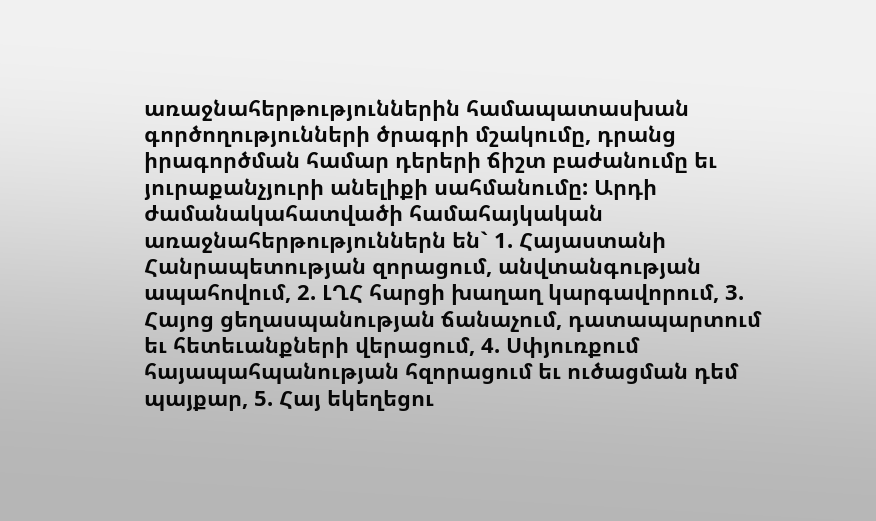առաջնահերթություններին համապատասխան գործողությունների ծրագրի մշակումը, դրանց իրագործման համար դերերի ճիշտ բաժանումը եւ յուրաքանչյուրի անելիքի սահմանումը: Արդի ժամանակահատվածի համահայկական առաջնահերթություններն են` 1. Հայաստանի Հանրապետության զորացում, անվտանգության ապահովում, 2. ԼՂՀ հարցի խաղաղ կարգավորում, 3. Հայոց ցեղասպանության ճանաչում, դատապարտում եւ հետեւանքների վերացում, 4. Սփյուռքում հայապահպանության հզորացում եւ ուծացման դեմ պայքար, 5. Հայ եկեղեցու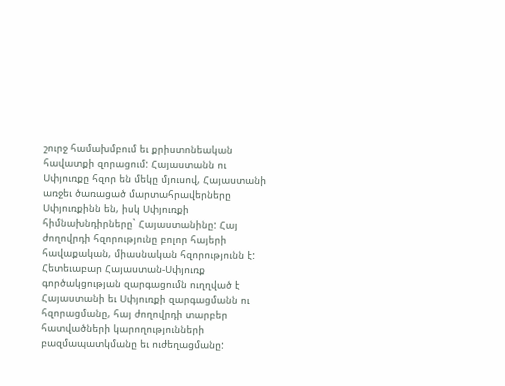շուրջ համախմբում եւ քրիստոնեական հավատքի զորացում: Հայաստանն ու Սփյուռքը հզոր են մեկը մյուսով, Հայաստանի առջեւ ծառացած մարտահրավերները Սփյուռքինն են, իսկ Սփյուռքի հիմնախնդիրները` Հայաստանինը: Հայ ժողովրդի հզորությունը բոլոր հայերի հավաքական, միասնական հզորությունն է: Հետեւաբար Հայաստան-Սփյուռք գործակցության զարգացումն ուղղված է Հայաստանի եւ Սփյուռքի զարգացմանն ու հզորացմանը, հայ ժողովրդի տարբեր հատվածների կարողությունների բազմապատկմանը եւ ուժեղացմանը: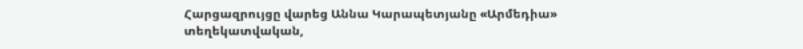Հարցազրույցը վարեց Աննա Կարապետյանը «Արմեդիա» տեղեկատվական,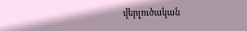վերլուծական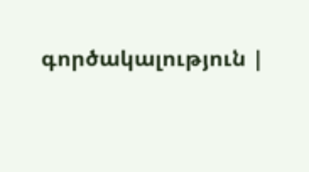գործակալություն |